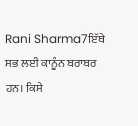Rani Sharma7ਇੱਥੇ ਸਭ ਲਈ ਕਾਨੂੰਨ ਬਰਾਬਰ ਹਨ। ਕਿਸੇ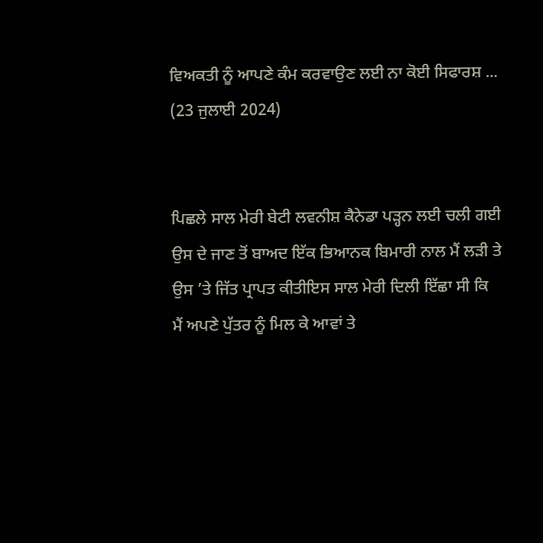ਵਿਅਕਤੀ ਨੂੰ ਆਪਣੇ ਕੰਮ ਕਰਵਾਉਣ ਲਈ ਨਾ ਕੋਈ ਸਿਫਾਰਸ਼ ...
(23 ਜੁਲਾਈ 2024)


ਪਿਛਲੇ ਸਾਲ ਮੇਰੀ ਬੇਟੀ ਲਵਨੀਸ਼ ਕੈਨੇਡਾ ਪੜ੍ਹਨ ਲਈ ਚਲੀ ਗਈ
ਉਸ ਦੇ ਜਾਣ ਤੋਂ ਬਾਅਦ ਇੱਕ ਭਿਆਨਕ ਬਿਮਾਰੀ ਨਾਲ ਮੈਂ ਲੜੀ ਤੇ ਉਸ ’ਤੇ ਜਿੱਤ ਪ੍ਰਾਪਤ ਕੀਤੀਇਸ ਸਾਲ ਮੇਰੀ ਦਿਲੀ ਇੱਛਾ ਸੀ ਕਿ ਮੈਂ ਅਪਣੇ ਪੁੱਤਰ ਨੂੰ ਮਿਲ ਕੇ ਆਵਾਂ ਤੇ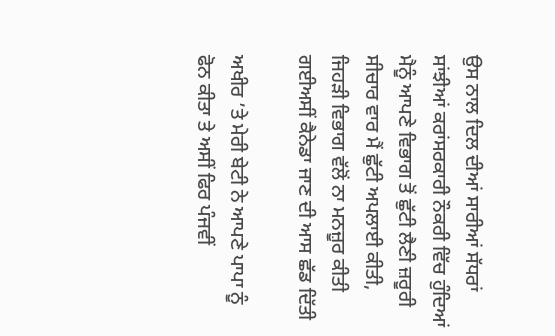ਉਸ ਨਾਲ ਦਿਲ ਦੀਆਂ ਸਾਰੀਆਂ ਸੱਧਰਾਂ ਸਾਂਝੀਆਂ ਕਰਾਂਸਰਕਾਰੀ ਨੌਕਰੀ ਵਿੱਚ ਹੁੰਦਿਆਂ ਮੈਨੂੰ ਆਪਣੇ ਵਿਭਾਗ ਤੋਂ ਛੁੱਟੀ ਲੈਣੀ ਜ਼ਰੂਰੀ ਸੀਚਾਰ ਵਾਰ ਮੈਂ ਛੁੱਟੀ ਅਪਲਾਈ ਕੀਤੀ, ਜਿਹੜੀ ਵਿਭਾਗ ਵੱਲੋਂ ਨਾ ਮਨਜ਼ੂਰ ਕੀਤੀ ਗਈਅਸੀਂ ਕੈਨੇਡਾ ਜਾਣ ਦੀ ਆਸ ਛੱਡ ਦਿੱਤੀ

ਅਖੀਰ ’ਤੇ ਮੇਰੀ ਬੇਟੀ ਨੇ ਆਪਣੇ ਪਾਪਾ ਨੂੰ ਫੋਨ ਕੀਤਾ ਤੇ ਅਸੀਂ ਫਿਰ ਪੰਜਵੀਂ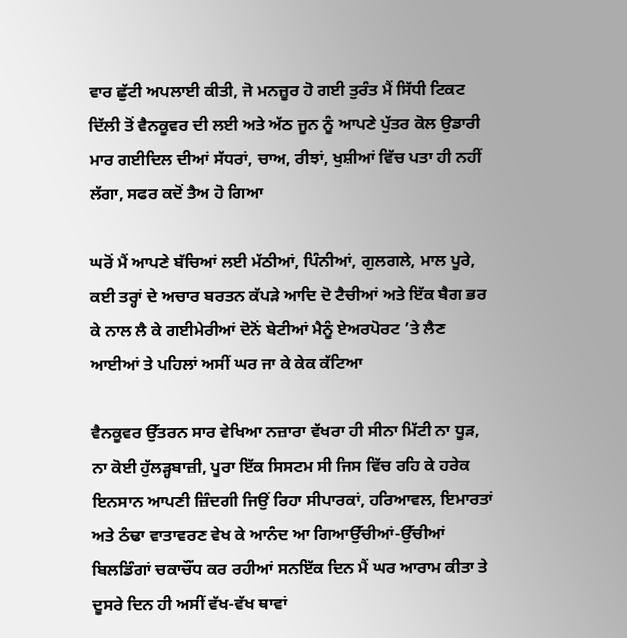ਵਾਰ ਛੁੱਟੀ ਅਪਲਾਈ ਕੀਤੀ, ਜੋ ਮਨਜ਼ੂਰ ਹੋ ਗਈ ਤੁਰੰਤ ਮੈਂ ਸਿੱਧੀ ਟਿਕਟ ਦਿੱਲੀ ਤੋਂ ਵੈਨਕੂਵਰ ਦੀ ਲਈ ਅਤੇ ਅੱਠ ਜੂਨ ਨੂੰ ਆਪਣੇ ਪੁੱਤਰ ਕੋਲ ਉਡਾਰੀ ਮਾਰ ਗਈਦਿਲ ਦੀਆਂ ਸੱਧਰਾਂ, ਚਾਅ, ਰੀਝਾਂ, ਖੁਸ਼ੀਆਂ ਵਿੱਚ ਪਤਾ ਹੀ ਨਹੀਂ ਲੱਗਾ, ਸਫਰ ਕਦੋਂ ਤੈਅ ਹੋ ਗਿਆ

ਘਰੋਂ ਮੈਂ ਆਪਣੇ ਬੱਚਿਆਂ ਲਈ ਮੱਠੀਆਂ, ਪਿੰਨੀਆਂ, ਗੁਲਗਲੇ, ਮਾਲ ਪੂਰੇ, ਕਈ ਤਰ੍ਹਾਂ ਦੇ ਅਚਾਰ ਬਰਤਨ ਕੱਪੜੇ ਆਦਿ ਦੋ ਟੈਚੀਆਂ ਅਤੇ ਇੱਕ ਬੈਗ ਭਰ ਕੇ ਨਾਲ ਲੈ ਕੇ ਗਈਮੇਰੀਆਂ ਦੋਨੋਂ ਬੇਟੀਆਂ ਮੈਨੂੰ ਏਅਰਪੋਰਟ ’ਤੇ ਲੈਣ ਆਈਆਂ ਤੇ ਪਹਿਲਾਂ ਅਸੀਂ ਘਰ ਜਾ ਕੇ ਕੇਕ ਕੱਟਿਆ

ਵੈਨਕੂਵਰ ਉੱਤਰਨ ਸਾਰ ਵੇਖਿਆ ਨਜ਼ਾਰਾ ਵੱਖਰਾ ਹੀ ਸੀਨਾ ਮਿੱਟੀ ਨਾ ਧੂੜ, ਨਾ ਕੋਈ ਹੁੱਲੜ੍ਹਬਾਜ਼ੀ, ਪੂਰਾ ਇੱਕ ਸਿਸਟਮ ਸੀ ਜਿਸ ਵਿੱਚ ਰਹਿ ਕੇ ਹਰੇਕ ਇਨਸਾਨ ਆਪਣੀ ਜ਼ਿੰਦਗੀ ਜਿਉਂ ਰਿਹਾ ਸੀਪਾਰਕਾਂ, ਹਰਿਆਵਲ, ਇਮਾਰਤਾਂ ਅਤੇ ਠੰਢਾ ਵਾਤਾਵਰਣ ਵੇਖ ਕੇ ਆਨੰਦ ਆ ਗਿਆਉੱਚੀਆਂ-ਉੱਚੀਆਂ ਬਿਲਡਿੰਗਾਂ ਚਕਾਚੌਂਧ ਕਰ ਰਹੀਆਂ ਸਨਇੱਕ ਦਿਨ ਮੈਂ ਘਰ ਆਰਾਮ ਕੀਤਾ ਤੇ ਦੂਸਰੇ ਦਿਨ ਹੀ ਅਸੀਂ ਵੱਖ-ਵੱਖ ਥਾਵਾਂ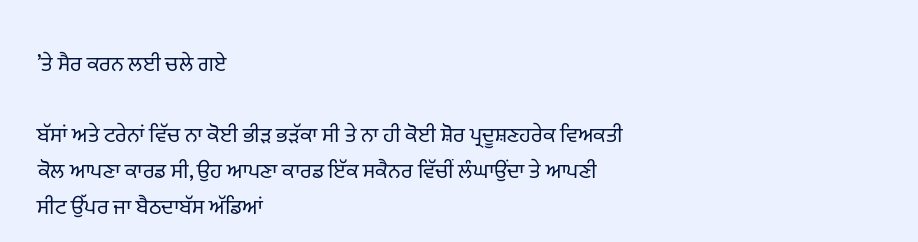’ਤੇ ਸੈਰ ਕਰਨ ਲਈ ਚਲੇ ਗਏ

ਬੱਸਾਂ ਅਤੇ ਟਰੇਨਾਂ ਵਿੱਚ ਨਾ ਕੋਈ ਭੀੜ ਭੜੱਕਾ ਸੀ ਤੇ ਨਾ ਹੀ ਕੋਈ ਸ਼ੋਰ ਪ੍ਰਦੂਸ਼ਣਹਰੇਕ ਵਿਅਕਤੀ ਕੋਲ ਆਪਣਾ ਕਾਰਡ ਸੀ, ਉਹ ਆਪਣਾ ਕਾਰਡ ਇੱਕ ਸਕੈਨਰ ਵਿੱਚੀਂ ਲੰਘਾਉਂਦਾ ਤੇ ਆਪਣੀ ਸੀਟ ਉੱਪਰ ਜਾ ਬੈਠਦਾਬੱਸ ਅੱਡਿਆਂ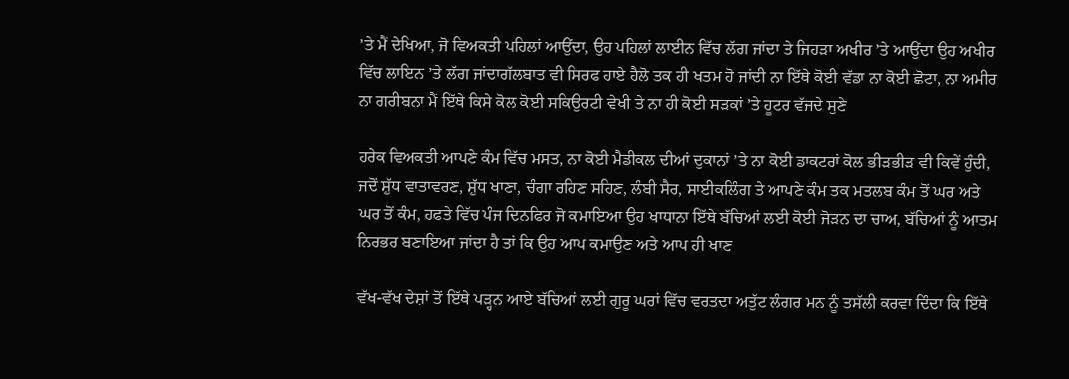’ਤੇ ਮੈਂ ਦੇਖਿਆ, ਜੋ ਵਿਅਕਤੀ ਪਹਿਲਾਂ ਆਉਂਦਾ, ਉਹ ਪਹਿਲਾਂ ਲਾਈਨ ਵਿੱਚ ਲੱਗ ਜਾਂਦਾ ਤੇ ਜਿਹੜਾ ਅਖੀਰ ’ਤੇ ਆਉਂਦਾ ਉਹ ਅਖੀਰ ਵਿੱਚ ਲਾਇਨ ’ਤੇ ਲੱਗ ਜਾਂਦਾਗੱਲਬਾਤ ਵੀ ਸਿਰਫ ਹਾਏ ਹੈਲੋ ਤਕ ਹੀ ਖਤਮ ਹੋ ਜਾਂਦੀ ਨਾ ਇੱਥੇ ਕੋਈ ਵੱਡਾ ਨਾ ਕੋਈ ਛੋਟਾ, ਨਾ ਅਮੀਰ ਨਾ ਗਰੀਬਨਾ ਮੈਂ ਇੱਥੇ ਕਿਸੇ ਕੋਲ ਕੋਈ ਸਕਿਉਰਟੀ ਵੇਖੀ ਤੇ ਨਾ ਹੀ ਕੋਈ ਸੜਕਾਂ ’ਤੇ ਹੂਟਰ ਵੱਜਦੇ ਸੁਣੇ

ਹਰੇਕ ਵਿਅਕਤੀ ਆਪਣੇ ਕੰਮ ਵਿੱਚ ਮਸਤ, ਨਾ ਕੋਈ ਮੈਡੀਕਲ ਦੀਆਂ ਦੁਕਾਨਾਂ ’ਤੇ ਨਾ ਕੋਈ ਡਾਕਟਰਾਂ ਕੋਲ ਭੀੜਭੀੜ ਵੀ ਕਿਵੇਂ ਹੁੰਦੀ, ਜਦੋਂ ਸ਼ੁੱਧ ਵਾਤਾਵਰਣ, ਸ਼ੁੱਧ ਖਾਣਾ, ਚੰਗਾ ਰਹਿਣ ਸਹਿਣ, ਲੰਬੀ ਸੈਰ, ਸਾਈਕਲਿੰਗ ਤੇ ਆਪਣੇ ਕੰਮ ਤਕ ਮਤਲਬ ਕੰਮ ਤੋਂ ਘਰ ਅਤੇ ਘਰ ਤੋਂ ਕੰਮ, ਹਫਤੇ ਵਿੱਚ ਪੰਜ ਦਿਨ‌ਫਿਰ ਜੋ ਕਮਾਇਆ ਉਹ ਖਾਧਾਨਾ ਇੱਥੇ ਬੱਚਿਆਂ ਲਈ ਕੋਈ ਜੋੜਨ ਦਾ ਚਾਅ, ਬੱਚਿਆਂ ਨੂੰ ਆਤਮ ਨਿਰਭਰ ਬਣਾਇਆ ਜਾਂਦਾ ਹੈ ਤਾਂ ਕਿ ਉਹ ਆਪ ਕਮਾਉਣ ਅਤੇ ਆਪ ਹੀ ਖਾਣ

ਵੱਖ-ਵੱਖ ਦੇਸ਼ਾਂ ਤੋਂ ਇੱਥੇ ਪੜ੍ਹਨ ਆਏ ਬੱਚਿਆਂ ਲਈ ਗੁਰੂ ਘਰਾਂ ਵਿੱਚ ਵਰਤਦਾ ਅਤੁੱਟ ਲੰਗਰ ਮਨ ਨੂੰ ਤਸੱਲੀ ਕਰਵਾ ਦਿੰਦਾ ਕਿ ਇੱਥੇ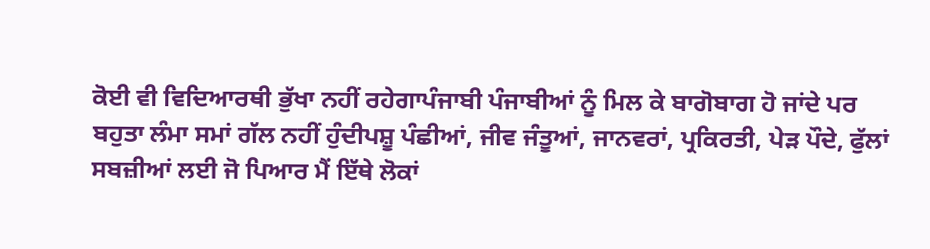ਕੋਈ ਵੀ ਵਿਦਿਆਰਥੀ ਭੁੱਖਾ ਨਹੀਂ ਰਹੇਗਾਪੰਜਾਬੀ ਪੰਜਾਬੀਆਂ ਨੂੰ ਮਿਲ ਕੇ ਬਾਗੋਬਾਗ ਹੋ ਜਾਂਦੇ ਪਰ ਬਹੁਤਾ ਲੰਮਾ ਸਮਾਂ ਗੱਲ ਨਹੀਂ ਹੁੰਦੀਪਸ਼ੂ ਪੰਛੀਆਂ, ਜੀਵ ਜੰਤੂਆਂ, ਜਾਨਵਰਾਂ, ਪ੍ਰਕਿਰਤੀ, ਪੇੜ ਪੌਦੇ, ਫੁੱਲਾਂ ਸਬਜ਼ੀਆਂ ਲਈ ਜੋ ਪਿਆਰ ਮੈਂ ਇੱਥੇ ਲੋਕਾਂ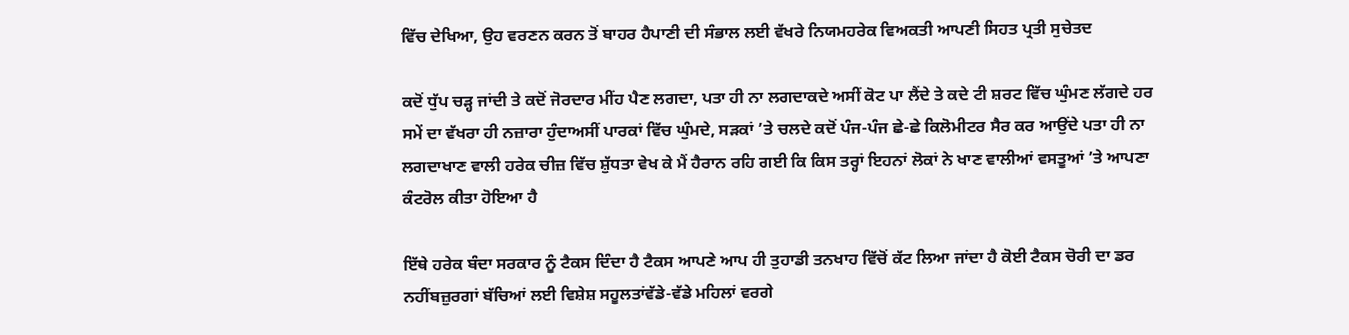ਵਿੱਚ ਦੇਖਿਆ, ਉਹ ਵਰਣਨ ਕਰਨ ਤੋਂ ਬਾਹਰ ਹੈਪਾਣੀ ਦੀ ਸੰਭਾਲ ਲਈ ਵੱਖਰੇ ਨਿਯਮਹਰੇਕ ਵਿਅਕਤੀ ਆਪਣੀ ਸਿਹਤ ਪ੍ਰਤੀ ਸੁਚੇਤਦ

ਕਦੋਂ ਧੁੱਪ ਚੜ੍ਹ ਜਾਂਦੀ ਤੇ ਕਦੋਂ ਜੋਰਦਾਰ ਮੀਂਹ ਪੈਣ ਲਗਦਾ, ਪਤਾ ਹੀ ਨਾ ਲਗਦਾਕਦੇ ਅਸੀਂ ਕੋਟ ਪਾ ਲੈਂਦੇ ਤੇ ਕਦੇ ਟੀ ਸ਼ਰਟ ਵਿੱਚ ਘੁੰਮਣ ਲੱਗਦੇ ਹਰ ਸਮੇਂ ਦਾ ਵੱਖਰਾ ਹੀ ਨਜ਼ਾਰਾ ਹੁੰਦਾਅਸੀਂ ਪਾਰਕਾਂ ਵਿੱਚ ਘੁੰਮਦੇ, ਸੜਕਾਂ ’ਤੇ ਚਲਦੇ ਕਦੋਂ ਪੰਜ-ਪੰਜ ਛੇ-ਛੇ ਕਿਲੋਮੀਟਰ ਸੈਰ ਕਰ ਆਉਂਦੇ ਪਤਾ ਹੀ ਨਾ ਲਗਦਾਖਾਣ ਵਾਲੀ ਹਰੇਕ ਚੀਜ਼ ਵਿੱਚ ਸ਼ੁੱਧਤਾ ਵੇਖ ਕੇ ਮੈਂ ਹੈਰਾਨ ਰਹਿ ਗਈ ਕਿ ਕਿਸ ਤਰ੍ਹਾਂ ਇਹਨਾਂ ਲੋਕਾਂ ਨੇ ਖਾਣ ਵਾਲੀਆਂ ਵਸਤੂਆਂ ’ਤੇ ਆਪਣਾ ਕੰਟਰੋਲ ਕੀਤਾ ਹੋਇਆ ਹੈ

ਇੱਥੇ ਹਰੇਕ ਬੰਦਾ ਸਰਕਾਰ ਨੂੰ ਟੈਕਸ ਦਿੰਦਾ ਹੈ ਟੈਕਸ ਆਪਣੇ ਆਪ ਹੀ ਤੁਹਾਡੀ ਤਨਖਾਹ ਵਿੱਚੋਂ ਕੱਟ ਲਿਆ ਜਾਂਦਾ ਹੈ ਕੋਈ ਟੈਕਸ ਚੋਰੀ ਦਾ ਡਰ ਨਹੀਂਬਜ਼ੁਰਗਾਂ ਬੱਚਿਆਂ ਲਈ ਵਿਸ਼ੇਸ਼ ਸਹੂਲਤਾਂਵੱਡੇ-ਵੱਡੇ ਮਹਿਲਾਂ ਵਰਗੇ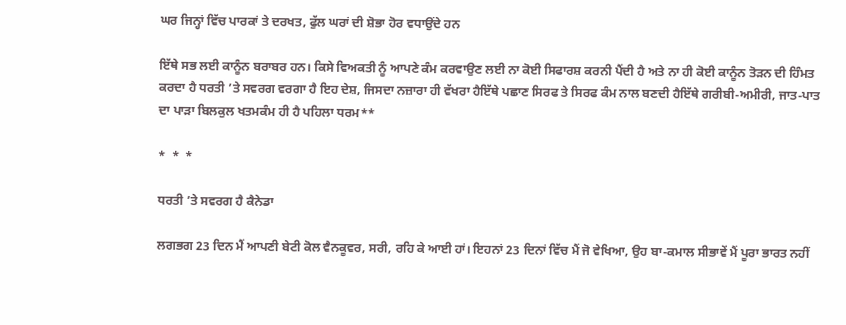ਘਰ ਜਿਨ੍ਹਾਂ ਵਿੱਚ ਪਾਰਕਾਂ ਤੇ ਦਰਖਤ, ਫੁੱਲ ਘਰਾਂ ਦੀ ਸ਼ੋਭਾ ਹੋਰ ਵਧਾਉਂਦੇ ਹਨ

ਇੱਥੇ ਸਭ ਲਈ ਕਾਨੂੰਨ ਬਰਾਬਰ ਹਨ। ਕਿਸੇ ਵਿਅਕਤੀ ਨੂੰ ਆਪਣੇ ਕੰਮ ਕਰਵਾਉਣ ਲਈ ਨਾ ਕੋਈ ਸਿਫਾਰਸ਼ ਕਰਨੀ ਪੈਂਦੀ ਹੈ ਅਤੇ ਨਾ ਹੀ ਕੋਈ ਕਾਨੂੰਨ ਤੋੜਨ ਦੀ ਹਿੰਮਤ ਕਰਦਾ ਹੈ ਧਰਤੀ ’ਤੇ ਸਵਰਗ ਵਰਗਾ ਹੈ ਇਹ ਦੇਸ਼, ਜਿਸਦਾ ਨਜ਼ਾਰਾ ਹੀ ਵੱਖਰਾ ਹੈਇੱਥੇ ਪਛਾਣ ਸਿਰਫ ਤੇ ਸਿਰਫ ਕੰਮ ਨਾਲ ਬਣਦੀ ਹੈਇੱਥੇ ਗਰੀਬੀ-ਅਮੀਰੀ, ਜਾਤ-ਪਾਤ ਦਾ ਪਾੜਾ ਬਿਲਕੁਲ ਖਤਮਕੰਮ ਹੀ ਹੈ ਪਹਿਲਾ ਧਰਮ**

*  *  *

ਧਰਤੀ ’ਤੇ ਸਵਰਗ ਹੈ ਕੈਨੇਡਾ

ਲਗਭਗ 23 ਦਿਨ ਮੈਂ ਆਪਣੀ ਬੇਟੀ ਕੋਲ ਵੈਨਕੂਵਰ, ਸਰੀ, ਰਹਿ ਕੇ ਆਈ ਹਾਂ। ਇਹਨਾਂ 23 ਦਿਨਾਂ ਵਿੱਚ ਮੈਂ ਜੋ ਵੇਖਿਆ, ਉਹ ਬਾ-ਕਮਾਲ ਸੀਭਾਵੇਂ ਮੈਂ ਪੂਰਾ ਭਾਰਤ ਨਹੀਂ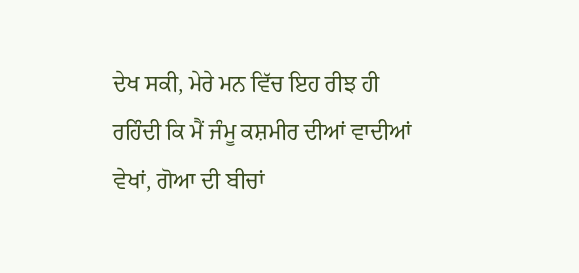ਦੇਖ ਸਕੀ, ਮੇਰੇ ਮਨ ਵਿੱਚ ਇਹ ਰੀਝ ਹੀ ਰਹਿੰਦੀ ਕਿ ਮੈਂ ਜੰਮੂ ਕਸ਼ਮੀਰ ਦੀਆਂ ਵਾਦੀਆਂ ਵੇਖਾਂ, ਗੋਆ ਦੀ ਬੀਚਾਂ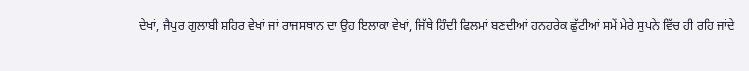ਦੇਖਾਂ, ਜੈਪੁਰ ਗੁਲਾਬੀ ਸ਼ਹਿਰ ਵੇਖਾਂ ਜਾਂ ਰਾਜਸਥਾਨ ਦਾ ਉਹ ਇਲਾਕਾ ਵੇਖਾਂ, ਜਿੱਥੇ ਹਿੰਦੀ ਫਿਲਮਾਂ ਬਣਦੀਆਂ ਹਨਹਰੇਕ ਛੁੱਟੀਆਂ ਸਮੇਂ ਮੇਰੇ ਸੁਪਨੇ ਵਿੱਚ ਹੀ ਰਹਿ ਜਾਂਦੇ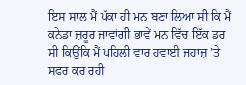ਇਸ ਸਾਲ ਮੈਂ ਪੱਕਾ ਹੀ ਮਨ ਬਣਾ ਲਿਆ ਸੀ ਕਿ ਮੈਂ ਕਨੇਡਾ ਜ਼ਰੂਰ ਜਾਵਾਂਗੀ ਭਾਵੇਂ ਮਨ ਵਿੱਚ ਇੱਕ ਡਰ ਸੀ ਕਿਉਂਕਿ ਮੈਂ ਪਹਿਲੀ ਵਾਰ ਹਵਾਈ ਜਹਾਜ਼ ’ਤੇ ਸਫਰ ਕਰ ਰਹੀ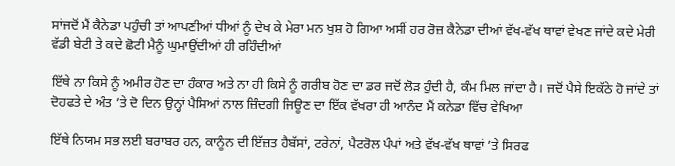ਸਾਂਜਦੋਂ ਮੈਂ ਕੈਨੇਡਾ ਪਹੁੰਚੀ ਤਾਂ ਆਪਣੀਆਂ ਧੀਆਂ ਨੂੰ ਦੇਖ ਕੇ ਮੇਰਾ ਮਨ ਖੁਸ਼ ਹੋ ਗਿਆ ਅਸੀਂ ਹਰ ਰੋਜ਼ ਕੈਨੇਡਾ ਦੀਆਂ ਵੱਖ-ਵੱਖ ਥਾਵਾਂ ਵੇਖਣ ਜਾਂਦੇ ਕਦੇ ਮੇਰੀ ਵੱਡੀ ਬੇਟੀ ਤੇ ਕਦੇ ਛੋਟੀ ਮੈਨੂੰ ਘੁਮਾਉਂਦੀਆਂ ਹੀ ਰਹਿੰਦੀਆਂ

ਇੱਥੇ ਨਾ ਕਿਸੇ ਨੂੰ ਅਮੀਰ ਹੋਣ ਦਾ ਹੰਕਾਰ ਅਤੇ ਨਾ ਹੀ ਕਿਸੇ ਨੂੰ ਗਰੀਬ ਹੋਣ ਦਾ ਡਰ ਜਦੋਂ ਲੋੜ ਹੁੰਦੀ ਹੈ, ਕੰਮ ਮਿਲ ਜਾਂਦਾ ਹੈ। ਜਦੋਂ ਪੈਸੇ ਇਕੱਠੇ ਹੋ ਜਾਂਦੇ ਤਾਂ ਦੋਹਫਤੇ ਦੇ ਅੰਤ ’ਤੇ ਦੋ ਦਿਨ ਉਨ੍ਹਾਂ ਪੈਸਿਆਂ ਨਾਲ ਜ਼ਿੰਦਗੀ ਜਿਊਣ ਦਾ ਇੱਕ ਵੱਖਰਾ ਹੀ ਆਨੰਦ ਮੈਂ ਕਨੇਡਾ ਵਿੱਚ ਵੇਖਿਆ

ਇੱਥੇ ਨਿਯਮ ਸਭ ਲਈ ਬਰਾਬਰ ਹਨ, ਕਾਨੂੰਨ ਦੀ ਇੱਜ਼ਤ ਹੈਬੱਸਾਂ, ਟਰੇਨਾਂ, ਪੈਟਰੋਲ ਪੰਪਾਂ ਅਤੇ ਵੱਖ-ਵੱਖ ਥਾਵਾਂ ’ਤੇ ਸਿਰਫ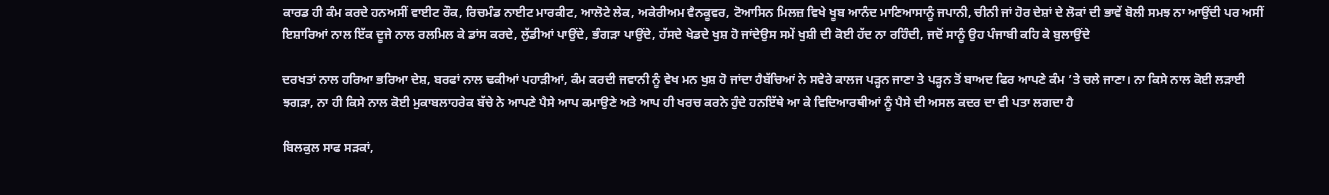ਕਾਰਡ ਹੀ ਕੰਮ ਕਰਦੇ ਹਨਅਸੀਂ ਵਾਈਟ ਰੌਕ, ਰਿਚਮੰਡ ਨਾਈਟ ਮਾਰਕੀਟ, ਆਲੋਟੇ ਲੇਕ, ਅਕੇਰੀਅਮ ਵੈਨਕੂਵਰ, ਟੋਆਸਿਨ ਮਿਲਜ਼ ਵਿਖੇ ਖੂਬ ਆਨੰਦ ਮਾਣਿਆਸਾਨੂੰ ਜਪਾਨੀ, ਚੀਨੀ ਜਾਂ ਹੋਰ ਦੇਸ਼ਾਂ ਦੇ ਲੋਕਾਂ ਦੀ ਭਾਵੇਂ ਬੋਲੀ ਸਮਝ ਨਾ ਆਉਂਦੀ ਪਰ ਅਸੀਂ ਇਸ਼ਾਰਿਆਂ ਨਾਲ ਇੱਕ ਦੂਜੇ ਨਾਲ ਰਲਮਿਲ ਕੇ ਡਾਂਸ ਕਰਦੇ, ਲੁੱਡੀਆਂ ਪਾਉਂਦੇ, ਭੰਗੜਾ ਪਾਉਂਦੇ, ਹੱਸਦੇ ਖੇਡਦੇ ਖੁਸ਼ ਹੋ ਜਾਂਦੇਉਸ ਸਮੇਂ ਖੁਸ਼ੀ ਦੀ ਕੋਈ ਹੱਦ ਨਾ ਰਹਿੰਦੀ, ਜਦੋਂ ਸਾਨੂੰ ਉਹ ਪੰਜਾਬੀ ਕਹਿ ਕੇ ਬੁਲਾਉਂਦੇ

ਦਰਖਤਾਂ ਨਾਲ ਹਰਿਆ ਭਰਿਆ ਦੇਸ਼, ਬਰਫਾਂ ਨਾਲ ਢਕੀਆਂ ਪਹਾੜੀਆਂ, ਕੰਮ ਕਰਦੀ ਜਵਾਨੀ ਨੂੰ ਵੇਖ ਮਨ ਖੁਸ਼ ਹੋ ਜਾਂਦਾ ਹੈਬੱਚਿਆਂ ਨੇ ਸਵੇਰੇ ਕਾਲਜ ਪੜ੍ਹਨ ਜਾਣਾ ਤੇ ਪੜ੍ਹਨ ਤੋਂ ਬਾਅਦ ਫਿਰ ਆਪਣੇ ਕੰਮ ’ਤੇ ਚਲੇ ਜਾਣਾ। ਨਾ ਕਿਸੇ ਨਾਲ ਕੋਈ ਲੜਾਈ ਝਗੜਾ, ਨਾ ਹੀ ਕਿਸੇ ਨਾਲ ਕੋਈ ਮੁਕਾਬਲਾਹਰੇਕ ਬੱਚੇ ਨੇ ਆਪਣੇ ਪੈਸੇ ਆਪ ਕਮਾਉਣੇ ਅਤੇ ਆਪ ਹੀ ਖਰਚ ਕਰਨੇ ਹੁੰਦੇ ਹਨਇੱਥੇ ਆ ਕੇ ਵਿਦਿਆਰਥੀਆਂ ਨੂੰ ਪੈਸੇ ਦੀ ਅਸਲ ਕਦਰ ਦਾ ਵੀ ਪਤਾ ਲਗਦਾ ਹੈ

ਬਿਲਕੁਲ ਸਾਫ ਸੜਕਾਂ,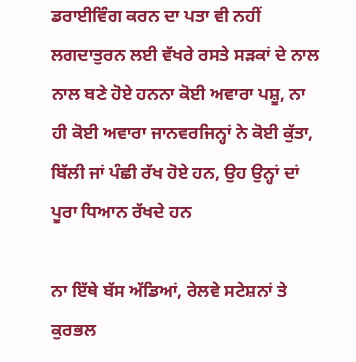ਡਰਾਈਵਿੰਗ ਕਰਨ ਦਾ ਪਤਾ ਵੀ ਨਹੀਂ ਲਗਦਾਤੁਰਨ ਲਈ ਵੱਖਰੇ ਰਸਤੇ ਸੜਕਾਂ ਦੇ ਨਾਲ ਨਾਲ ਬਣੇ ਹੋਏ ਹਨਨਾ ਕੋਈ ਅਵਾਰਾ ਪਸ਼ੂ, ਨਾ ਹੀ ਕੋਈ ਅਵਾਰਾ ਜਾਨਵਰਜਿਨ੍ਹਾਂ ਨੇ ਕੋਈ ਕੁੱਤਾ, ਬਿੱਲੀ ਜਾਂ ਪੰਛੀ ਰੱਖ ਹੋਏ ਹਨ, ਉਹ ਉਨ੍ਹਾਂ ਦਾਂ ਪੂਰਾ ਧਿਆਨ ਰੱਖਦੇ ਹਨ

ਨਾ ਇੱਥੇ ਬੱਸ ਅੱਡਿਆਂ, ਰੇਲਵੇ ਸਟੇਸ਼ਨਾਂ ਤੇ ਕੁਰਭਲ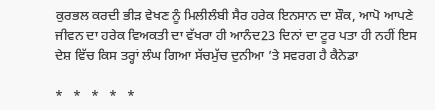ਕੁਰਭਲ ਕਰਦੀ ਭੀੜ ਵੇਖਣ ਨੂੰ ਮਿਲੀਲੰਬੀ ਸੈਰ ਹਰੇਕ ਇਨਸਾਨ ਦਾ ਸ਼ੌਕ, ਆਪੋ ਆਪਣੇ ਜੀਵਨ ਦਾ ਹਰੇਕ ਵਿਅਕਤੀ ਦਾ ਵੱਖਰਾ ਹੀ ਆਨੰਦ23 ਦਿਨਾਂ ਦਾ ਟੂਰ ਪਤਾ ਹੀ ਨਹੀਂ ਇਸ ਦੇਸ਼ ਵਿੱਚ ਕਿਸ ਤਰ੍ਹਾਂ ਲੰਘ ਗਿਆ ਸੱਚਮੁੱਚ ਦੁਨੀਆ ’ਤੇ ਸਵਰਗ ਹੈ ਕੈਨੇਡਾ

*   *   *   *   *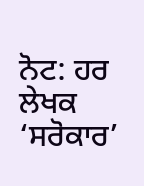ਨੋਟ: ਹਰ ਲੇਖਕ ‘ਸਰੋਕਾਰ’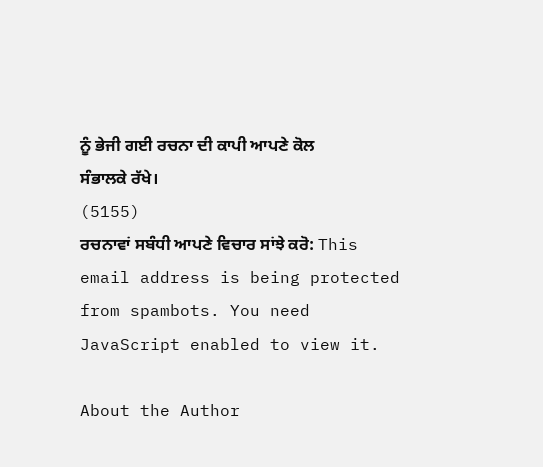ਨੂੰ ਭੇਜੀ ਗਈ ਰਚਨਾ ਦੀ ਕਾਪੀ ਆਪਣੇ ਕੋਲ ਸੰਭਾਲਕੇ ਰੱਖੇ।
(5155)
ਰਚਨਾਵਾਂ ਸਬੰਧੀ ਆਪਣੇ ਵਿਚਾਰ ਸਾਂਝੇ ਕਰੋ: This email address is being protected from spambots. You need JavaScript enabled to view it.

About the Author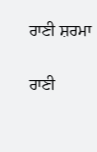ਰਾਣੀ ਸ਼ਰਮਾ

ਰਾਣੀ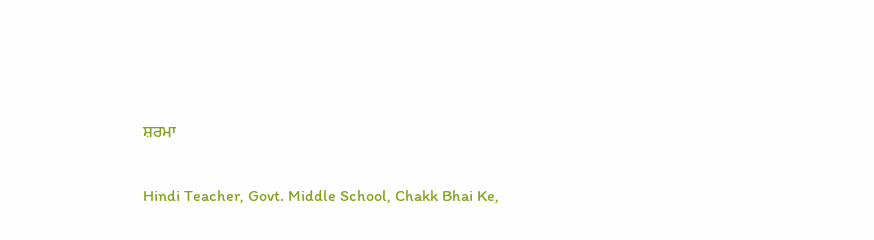ਸ਼ਰਮਾ

Hindi Teacher, Govt. Middle School, Chakk Bhai Ke,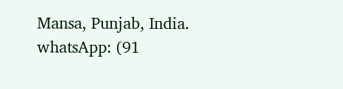Mansa, Punjab, India.
whatsApp: (91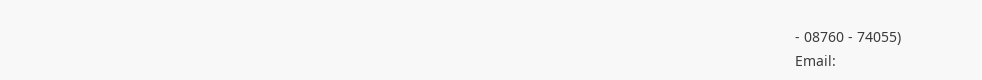- 08760 - 74055)
Email: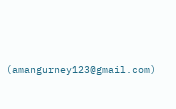(amangurney123@gmail.com)